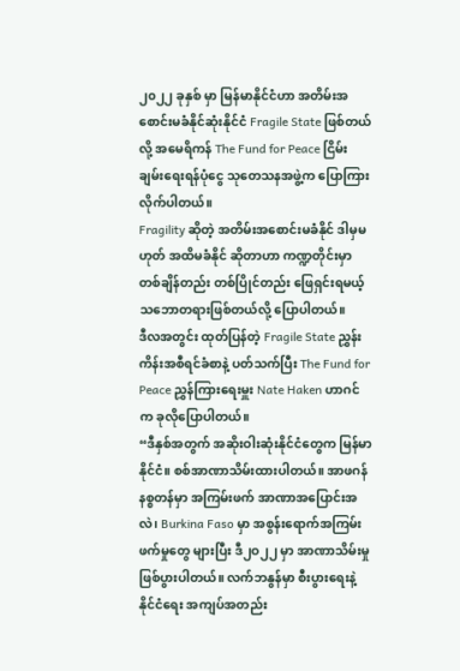၂၀၂၂ ခုနှစ် မှာ မြန်မာနိုင်ငံဟာ အတိမ်းအစောင်းမခံနိုင်ဆုံးနိုင်ငံ Fragile State ဖြစ်တယ်လို့ အမေရိကန် The Fund for Peace ငြိမ်းချမ်းရေးရန်ပုံငွေ သုတေသနအဖွဲ့က ပြောကြားလိုက်ပါတယ်။
Fragility ဆိုတဲ့ အတိမ်းအစောင်းမခံနိုင် ဒါမှမဟုတ် အထိမခံနိုင် ဆိုတာဟာ ကဏ္ဍတိုင်းမှာ တစ်ချိန်တည်း တစ်ပြိုင်တည်း ဖြေရှင်းရမယ့် သဘောတရားဖြစ်တယ်လို့ ပြောပါတယ်။
ဒီလအတွင်း ထုတ်ပြန်တဲ့ Fragile State ညွှန်းကိန်းအစီရင်ခံစာနဲ့ ပတ်သက်ပြီး The Fund for Peace ညွှန်ကြားရေးမှူး Nate Haken ဟာဂင်က ခုလိုပြောပါတယ်။
“ဒီနှစ်အတွက် အဆိုးဝါးဆုံးနိုင်ငံတွေက မြန်မာနိုင်ငံ။ စစ်အာဏာသိမ်းထားပါတယ်။ အာဖဂန်နစ္စတန်မှာ အကြမ်းဖက် အာဏာအပြောင်းအလဲ၊ Burkina Faso မှာ အစွန်းရောက်အကြမ်းဖက်မှုတွေ များပြီး ဒီ၂ဝ၂၂ မှာ အာဏာသိမ်းမှု ဖြစ်ပွားပါတယ်။ လက်ဘနွန်မှာ စီးပွားရေးနဲ့ နိုင်ငံရေး အကျပ်အတည်း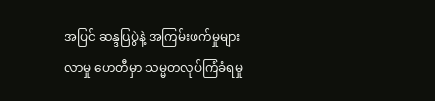အပြင် ဆန္ဒပြပွဲနဲ့ အကြမ်းဖက်မှုများလာမှု ဟေတီမှာ သမ္မတလုပ်ကြံခံရမှု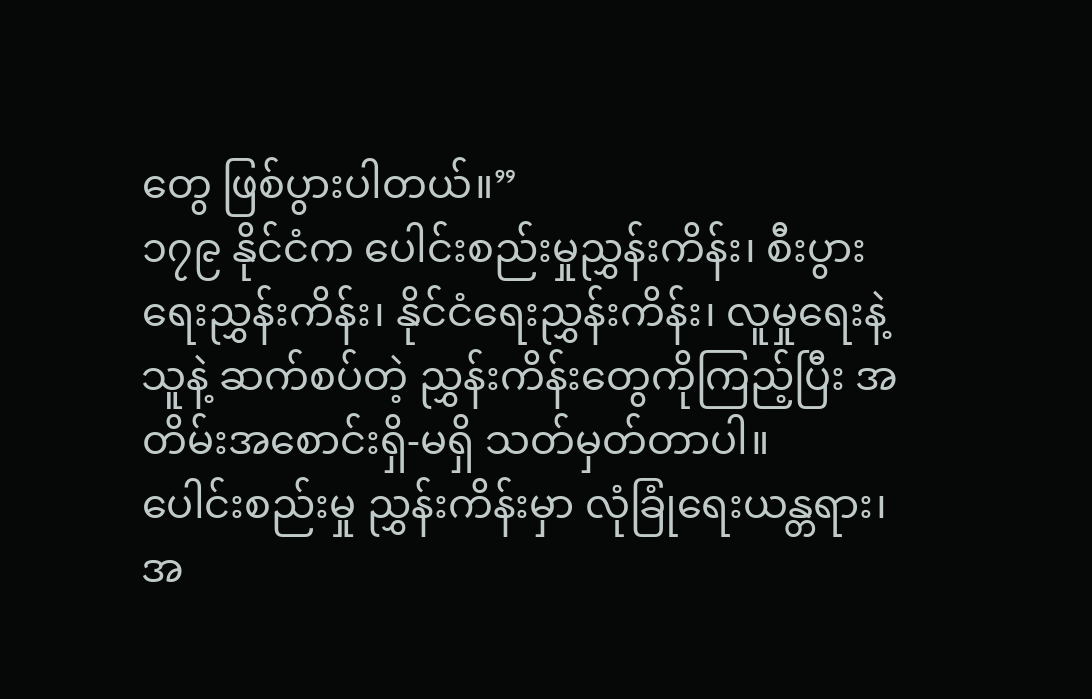တွေ ဖြစ်ပွားပါတယ်။”
၁၇၉ နိုင်ငံက ပေါင်းစည်းမှုညွှန်းကိန်း၊ စီးပွားရေးညွှန်းကိန်း၊ နိုင်ငံရေးညွှန်းကိန်း၊ လူမှုရေးနဲ့ သူနဲ့ ဆက်စပ်တဲ့ ညွှန်းကိန်းတွေကိုကြည့်ပြီး အတိမ်းအစောင်းရှိ-မရှိ သတ်မှတ်တာပါ။
ပေါင်းစည်းမှု ညွှန်းကိန်းမှာ လုံခြုံရေးယန္တရား၊ အ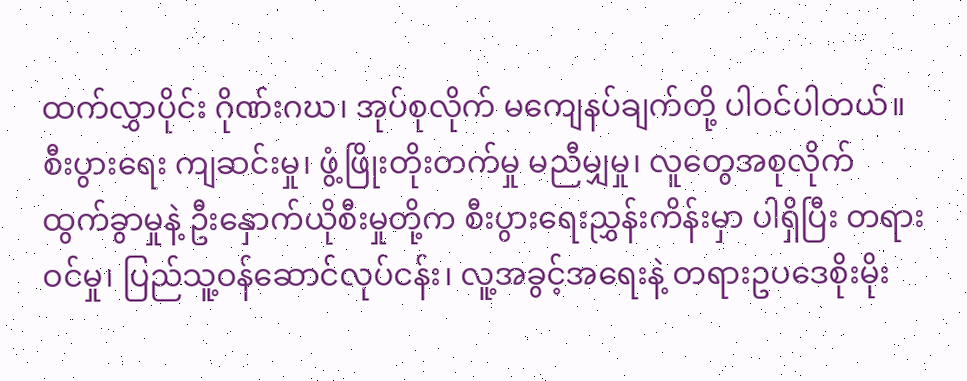ထက်လွှာပိုင်း ဂိုဏ်းဂဃ၊ အုပ်စုလိုက် မကျေနပ်ချက်တို့ ပါဝင်ပါတယ်။ စီးပွားရေး ကျဆင်းမှု၊ ဖွံ့ဖြိုးတိုးတက်မှု မညီမျှမှု၊ လူတွေအစုလိုက် ထွက်ခွာမှုနဲ့ ဦးနှောက်ယိုစီးမှုတို့က စီးပွားရေးညွှန်းကိန်းမှာ ပါရှိပြီး တရားဝင်မှု၊ ပြည်သူ့ဝန်ဆောင်လုပ်ငန်း၊ လူ့အခွင့်အရေးနဲ့ တရားဥပဒေစိုးမိုး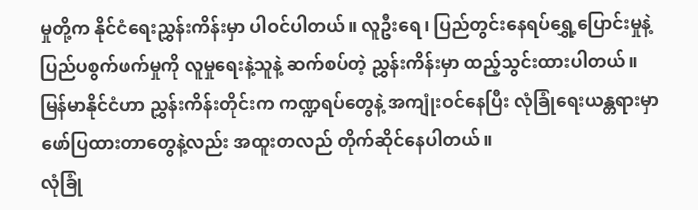မှုတို့က နိုင်ငံရေးညွှန်းကိန်းမှာ ပါဝင်ပါတယ်။ လူဦးရေ၊ ပြည်တွင်းနေရပ်ရွှေ့ပြောင်းမှုနဲ့ ပြည်ပစွက်ဖက်မှုကို လူမှုရေးနဲ့သူနဲ့ ဆက်စပ်တဲ့ ညွှန်းကိန်းမှာ ထည့်သွင်းထားပါတယ်။
မြန်မာနိုင်ငံဟာ ညွှန်းကိန်းတိုင်းက ကဏ္ဍရပ်တွေနဲ့ အကျုံးဝင်နေပြီး လုံခြုံရေးယန္တရားမှာ ဖော်ပြထားတာတွေနဲ့လည်း အထူးတလည် တိုက်ဆိုင်နေပါတယ်။
လုံခြုံ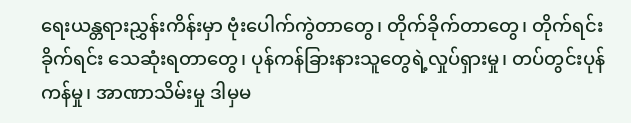ရေးယန္တရားညွှန်းကိန်းမှာ ဗုံးပေါက်ကွဲတာတွေ၊ တိုက်ခိုက်တာတွေ၊ တိုက်ရင်းခိုက်ရင်း သေဆုံးရတာတွေ၊ ပုန်ကန်ခြားနားသူတွေရဲ့လှုပ်ရှားမှု၊ တပ်တွင်းပုန်ကန်မှု၊ အာဏာသိမ်းမှု ဒါမှမ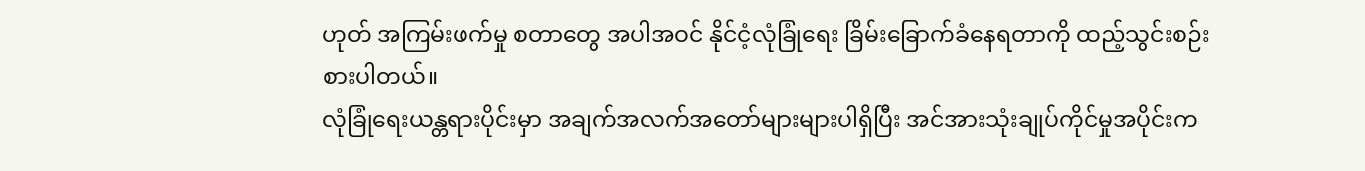ဟုတ် အကြမ်းဖက်မှု စတာတွေ အပါအဝင် နိုင်ငံ့လုံခြုံရေး ခြိမ်းခြောက်ခံနေရတာကို ထည့်သွင်းစဉ်းစားပါတယ်။
လုံခြုံရေးယန္တရားပိုင်းမှာ အချက်အလက်အတော်များများပါရှိပြီး အင်အားသုံးချုပ်ကိုင်မှုအပိုင်းက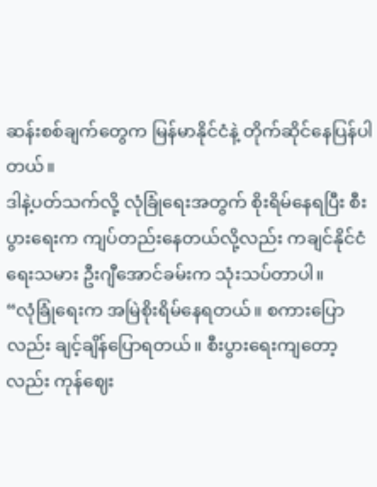ဆန်းစစ်ချက်တွေက မြန်မာနိုင်ငံနဲ့ တိုက်ဆိုင်နေပြန်ပါတယ်။
ဒါနဲ့ပတ်သက်လို့ လုံခြုံရေးအတွက် စိုးရိမ်နေရပြီး စီးပွားရေးက ကျပ်တည်းနေတယ်လို့လည်း ကချင်နိုင်ငံရေးသမား ဦးဂျီအောင်ခမ်းက သုံးသပ်တာပါ။
“လုံခြုံရေးက အမြဲစိုးရိမ်နေရတယ်။ စကားပြောလည်း ချင့်ချိန်ပြောရတယ်။ စီးပွားရေးကျတော့လည်း ကုန်ဈေး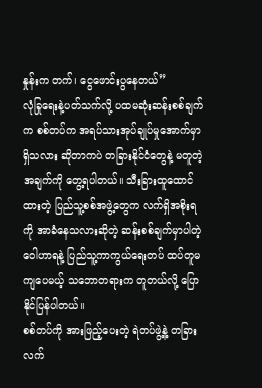နှုန်းက တက်၊ ငွေဖောင်းပွနေတယ်”
လုံခြုရေးနဲ့ပတ်သက်လို့ ပထမဆုံးဆန်းစစ်ချက်က စစ်တပ်က အရပ်သားအုပ်ချုပ်မှုအောက်မှာ ရှိသလား ဆိုတာကပဲ တခြားနိုင်ငံတွေနဲ့ မတူတဲ့အချက်ကို တွေ့ရပါတယ်။ သီးခြားထူထောင်ထားတဲ့ ပြည်သူ့စစ်အဖွဲ့တွေက လက်ရှိအစိုးရကို အာခံနေသလားဆိုတဲ့ ဆန်းစစ်ချက်မှာပါတဲ့ ဝေါဟာရနဲ့ ပြည်သူ့ကာကွယ်ရေးတပ် ထပ်တူမကျပေမယ့် သဘောတရားက တူတယ်လို့ ပြောနိုင်ပြန်ပါတယ်။
စစ်တပ်ကို အားဖြည့်ပေးတဲ့ ရဲတပ်ဖွဲ့နဲ့ တခြားလက်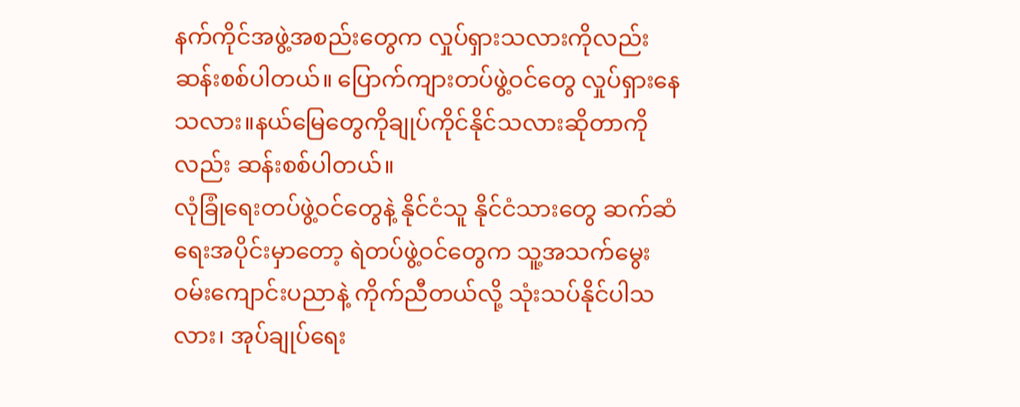နက်ကိုင်အဖွဲ့အစည်းတွေက လှုပ်ရှားသလားကိုလည်း ဆန်းစစ်ပါတယ်။ ပြောက်ကျားတပ်ဖွဲ့ဝင်တွေ လှုပ်ရှားနေသလား။နယ်မြေတွေကိုချုပ်ကိုင်နိုင်သလားဆိုတာကို လည်း ဆန်းစစ်ပါတယ်။
လုံခြုံရေးတပ်ဖွဲ့ဝင်တွေနဲ့ နိုင်ငံသူ နိုင်ငံသားတွေ ဆက်ဆံရေးအပိုင်းမှာတော့ ရဲတပ်ဖွဲ့ဝင်တွေက သူ့အသက်မွေးဝမ်းကျောင်းပညာနဲ့ ကိုက်ညီတယ်လို့ သုံးသပ်နိုင်ပါသလား၊ အုပ်ချုပ်ရေး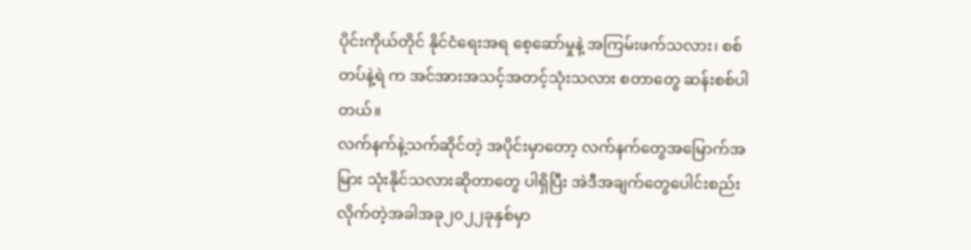ပိုင်းကိုယ်တိုင် နိုင်ငံရေးအရ စေ့ဆော်မှုနဲ့ အကြမ်းဖက်သလား၊ စစ်တပ်နဲ့ရဲ က အင်အားအသင့်အတင့်သုံးသလား စတာတွေ ဆန်းစစ်ပါတယ်။
လက်နက်နဲ့သက်ဆိုင်တဲ့ အပိုင်းမှာတော့ လက်နက်တွေအမြောက်အမြား သုံးနိုင်သလားဆိုတာတွေ ပါရှိပြီး အဲဒီအချက်တွေပေါင်းစည်းလိုက်တဲ့အခါအခု၂၀၂၂ခုနှစ်မှာ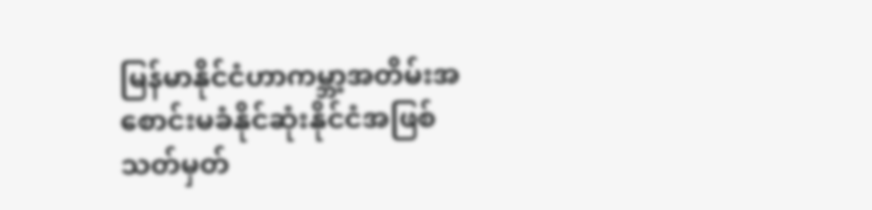မြန်မာနိုင်ငံဟာကမ္ဘာ့အတိမ်းအစောင်းမခံနိုင်ဆုံးနိုင်ငံအဖြစ် သတ်မှတ်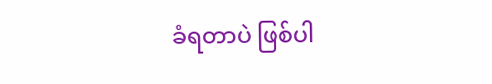ခံရတာပဲ ဖြစ်ပါ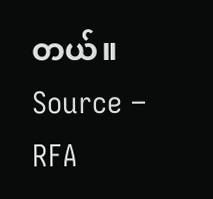တယ်။
Source – RFA